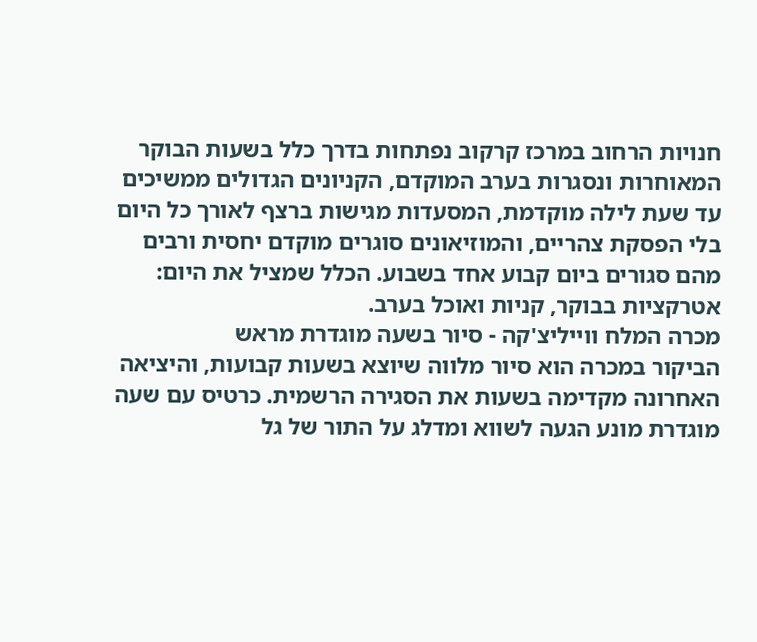חנויות הרחוב במרכז קרקוב נפתחות בדרך כלל בשעות הבוקר המאוחרות ונסגרות בערב המוקדם, הקניונים הגדולים ממשיכים עד שעת לילה מוקדמת, המסעדות מגישות ברצף לאורך כל היום בלי הפסקת צהריים, והמוזיאונים סוגרים מוקדם יחסית ורבים מהם סגורים ביום קבוע אחד בשבוע. הכלל שמציל את היום: אטרקציות בבוקר, קניות ואוכל בערב.
מכרה המלח ווייליצ'קה - סיור בשעה מוגדרת מראש
הביקור במכרה הוא סיור מלווה שיוצא בשעות קבועות, והיציאה האחרונה מקדימה בשעות את הסגירה הרשמית. כרטיס עם שעה מוגדרת מונע הגעה לשווא ומדלג על התור של גל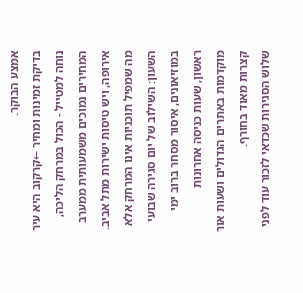אמצע הבוקר.
בדיקת זמינות ומחיר ←קרקוב היא עיר נוחה למטייל - הכול במרחק הליכה, המחירים נמוכים משמעותית ממערב אירופה, ויש טיסות ישירות מתל אביב. מה שמפיל תוכניות אינו המרחק אלא השעון: השילוב של יום סגירה שבועי במוזיאונים, איסור מסחר ברוב ימי ראשון, שעות כניסה אחרונות מוקדמות באתרים הגדולים ושעות אור קצרות מאוד בחורף.
שלוש הסגירות שכדאי לזכור עוד לפני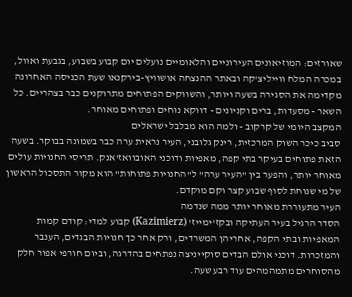שאורזים: המוזיאונים העירוניים והלאומיים נועלים יום קבוע בשבוע, בגבעת ואוול, במכרה המלח ווייליצ'קה ובאתר ההנצחה אושוויץ-בירקנאו שעת הכניסה האחרונה מקדימה את הסגירה בשעה ויותר, והשווקים הפתוחים מתרוקנים כבר בצהריים. כל השאר - מסעדות, ברים וקניונים - דווקא נוחים ופתוחים מאוחר.
המקצב היומי של קרקוב - ולמה הוא מבלבל ישראלים
סביב כיכר השוק המרכזית, רינק גלובני, העיר נראית ערה כבר בשמונה בבוקר. בשעה הזאת פתוחים בעיקר בתי קפה, מאפיות ודוכני האובוואז'אנק. תריסי החנויות עולים מאוחר יותר, והפער בין "העיר ערה" ל"החנויות פתוחות" הוא מקור התסכול הראשון של מי שנוחת לסוף שבוע קצר וקם מוקדם.
העיר מתעוררת מאוחר יותר ממה שנדמה
הסדר הרגיל בעיר העתיקה ובקז'ימייז' (Kazimierz) קבוע למדי: קודם קמות המאפיות ובתי הקפה, אחריהן המשרדים, ורק אחר כך חנויות הבגדים, הענבר והמזכרות. דוכני אולם הבדים סוקייניצה נפתחים בהדרגה, וביום חורפי אפור חלק מהסוחרים מתמהמהים עוד רבע שעה.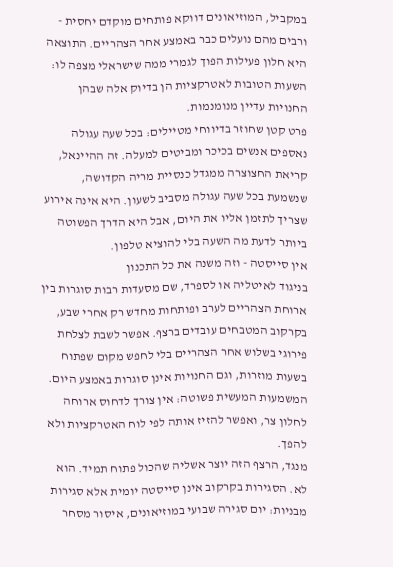במקביל, המוזיאונים דווקא פותחים מוקדם יחסית - ורבים מהם נועלים כבר באמצע אחר הצהריים. התוצאה היא חלון פעילות הפוך לגמרי ממה שישראלי מצפה לו: השעות הטובות לאטרקציות הן בדיוק אלה שבהן החנויות עדיין מנומנמות.
פרט קטן שחוזר בדיווחי מטיילים: בכל שעה עגולה נאספים אנשים בכיכר ומביטים למעלה. זה ההיינאל, קריאת החצוצרה ממגדל כנסיית מריה הקדושה, שנשמעת בכל שעה עגולה מסביב לשעון. היא אינה אירוע שצריך לתזמן אליו את היום, אבל היא הדרך הפשוטה ביותר לדעת מה השעה בלי להוציא טלפון.
אין סייסטה - וזה משנה את כל התכנון
בניגוד לאיטליה או לספרד, שם מסעדות רבות סוגרות בין ארוחת הצהריים לערב ופותחות מחדש רק אחרי שבע, בקרקוב המטבחים עובדים ברצף. אפשר לשבת לצלחת פירוגי בשלוש אחר הצהריים בלי לחפש מקום שפתוח בשעות מוזרות, וגם החנויות אינן סוגרות באמצע היום. המשמעות המעשית פשוטה: אין צורך לדחוס ארוחה לחלון צר, ואפשר להזיז אותה לפי לוח האטרקציות ולא להפך.
מנגד, הרצף הזה יוצר אשליה שהכול פתוח תמיד. הוא לא. הסגירות בקרקוב אינן סייסטה יומית אלא סגירות מבניות: יום סגירה שבועי במוזיאונים, איסור מסחר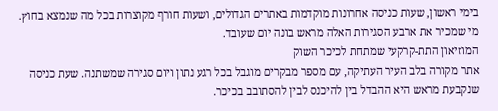בימי ראשון, שעות כניסה אחרונות מוקדמות באתרים הגדולים, ושעות חורף מקוצרות בכל מה שנמצא בחוץ. מי שמכיר את ארבע הסגירות האלה מראש בונה יום שעובד.
המוזיאון התת-קרקעי שמתחת לכיכר השוק
אתר מקורה בלב העיר העתיקה, עם מספר מבקרים מוגבל בכל רגע נתון ויום סגירה שמשתנה. שעת כניסה שנקבעת מראש היא ההבדל בין להיכנס לבין להסתובב בכיכר.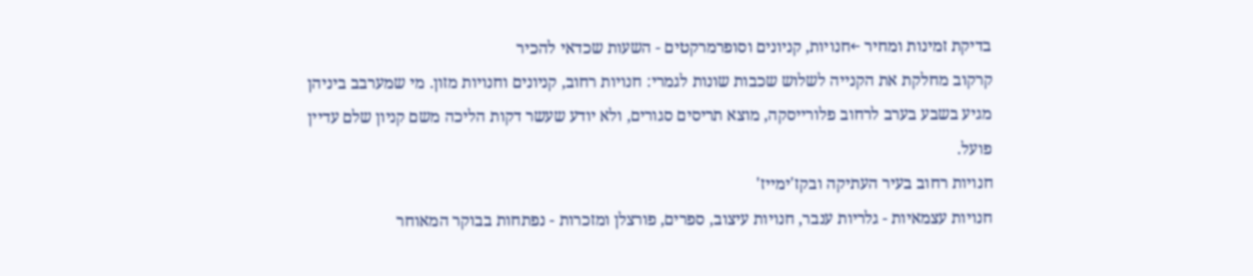בדיקת זמינות ומחיר ←חנויות, קניונים וסופרמרקטים - השעות שכדאי להכיר
קרקוב מחלקת את הקנייה לשלוש שכבות שונות לגמרי: חנויות רחוב, קניונים וחנויות מזון. מי שמערבב ביניהן מגיע בשבע בערב לרחוב פלורייסקה, מוצא תריסים סגורים, ולא יודע שעשר דקות הליכה משם קניון שלם עדיין פועל.
חנויות רחוב בעיר העתיקה ובקז'ימייז'
חנויות עצמאיות - גלריות ענבר, חנויות עיצוב, ספרים, פורצלן ומזכרות - נפתחות בבוקר המאוחר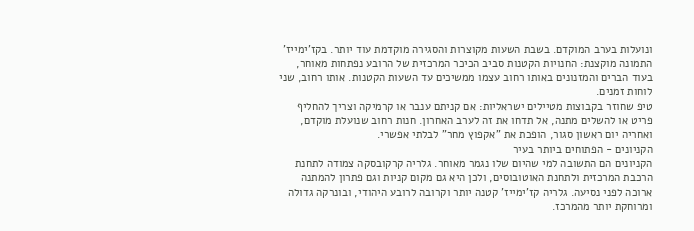ונועלות בערב המוקדם. בשבת השעות מקוצרות והסגירה מוקדמת עוד יותר. בקז'ימייז' התמונה מוקצנת: החנויות הקטנות סביב הכיכר המרכזית של הרובע נפתחות מאוחר, בעוד הברים והמזנונים באותו רחוב עצמו ממשיכים עד השעות הקטנות. אותו רחוב, שני לוחות זמנים.
טיפ שחוזר בקבוצות מטיילים ישראליות: אם קניתם ענבר או קרמיקה וצריך להחליף פריט או להשלים מתנה, אל תדחו את זה לערב האחרון. חנות רחוב שנועלת מוקדם, ואחריה יום ראשון סגור, הופכת את "אקפוץ מחר" לבלתי אפשרי.
הקניונים - הפתוחים ביותר בעיר
הקניונים הם התשובה למי שהיום שלו נגמר מאוחר. גלריה קרקובסקה צמודה לתחנת הרכבת המרכזית ולתחנת האוטובוסים, ולכן היא גם מקום קניות וגם פתרון להמתנה ארוכה לפני נסיעה. גלריה קז'ימייז' קטנה יותר וקרובה לרובע היהודי, ובונרקה גדולה ומרוחקת יותר מהמרכז.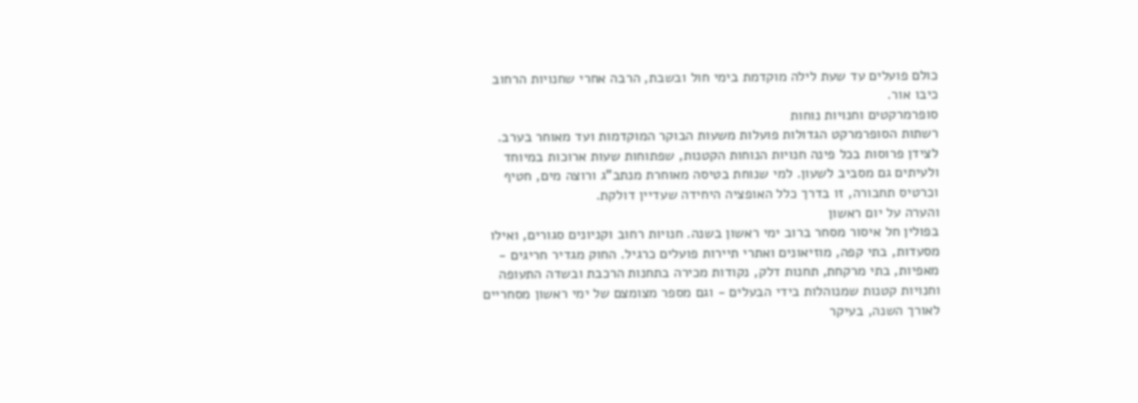כולם פועלים עד שעת לילה מוקדמת בימי חול ובשבת, הרבה אחרי שחנויות הרחוב כיבו אור.
סופרמרקטים וחנויות נוחות
רשתות הסופרמרקט הגדולות פועלות משעות הבוקר המוקדמות ועד מאוחר בערב. לצידן פרוסות בכל פינה חנויות הנוחות הקטנות, שפתוחות שעות ארוכות במיוחד ולעיתים גם מסביב לשעון. למי שנוחת בטיסה מאוחרת מנתב"ג ורוצה מים, חטיף וכרטיס תחבורה, זו בדרך כלל האופציה היחידה שעדיין דולקת.
והערה על יום ראשון
בפולין חל איסור מסחר ברוב ימי ראשון בשנה. חנויות רחוב וקניונים סגורים, ואילו מסעדות, בתי קפה, מוזיאונים ואתרי תיירות פועלים כרגיל. החוק מגדיר חריגים - מאפיות, בתי מרקחת, תחנות דלק, נקודות מכירה בתחנות הרכבת ובשדה התעופה וחנויות קטנות שמנוהלות בידי הבעלים - וגם מספר מצומצם של ימי ראשון מסחריים לאורך השנה, בעיקר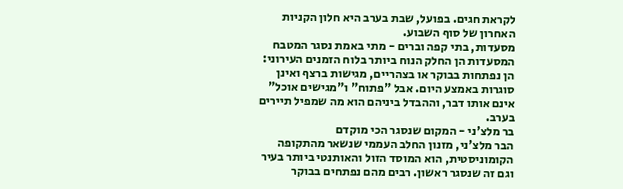לקראת חגים. בפועל, שבת בערב היא חלון הקניות האחרון של סוף השבוע.
מסעדות, בתי קפה וברים - מתי באמת נסגר המטבח
המסעדות הן החלק הנוח ביותר בלוח הזמנים העירוני: הן נפתחות בבוקר או בצהריים, מגישות ברצף ואינן סוגרות באמצע היום. אבל "פתוח" ו"מגישים אוכל" אינם אותו דבר, וההבדל ביניהם הוא מה שמפיל תיירים בערב.
בר מלצ'ני - המקום שנסגר הכי מוקדם
הבר מלצ'ני, מזנון החלב העממי שנשאר מהתקופה הקומוניסטית, הוא המוסד הזול והאותנטי ביותר בעיר וגם זה שנסגר ראשון. רבים מהם נפתחים בבוקר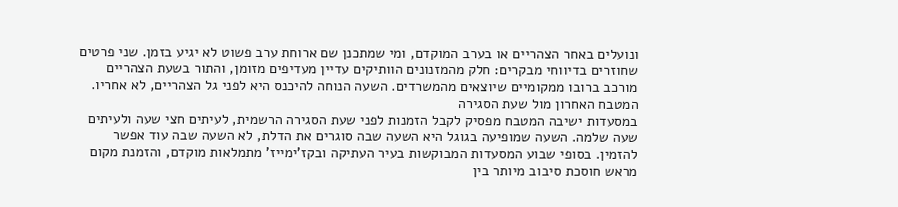ונועלים באחר הצהריים או בערב המוקדם, ומי שמתכנן שם ארוחת ערב פשוט לא יגיע בזמן. שני פרטים שחוזרים בדיווחי מבקרים: חלק מהמזנונים הוותיקים עדיין מעדיפים מזומן, והתור בשעת הצהריים מורכב ברובו ממקומיים שיוצאים מהמשרדים. השעה הנוחה להיכנס היא לפני גל הצהריים, לא אחריו.
המטבח האחרון מול שעת הסגירה
במסעדות ישיבה המטבח מפסיק לקבל הזמנות לפני שעת הסגירה הרשמית, לעיתים חצי שעה ולעיתים שעה שלמה. השעה שמופיעה בגוגל היא השעה שבה סוגרים את הדלת, לא השעה שבה עוד אפשר להזמין. בסופי שבוע המסעדות המבוקשות בעיר העתיקה ובקז'ימייז' מתמלאות מוקדם, והזמנת מקום מראש חוסכת סיבוב מיותר בין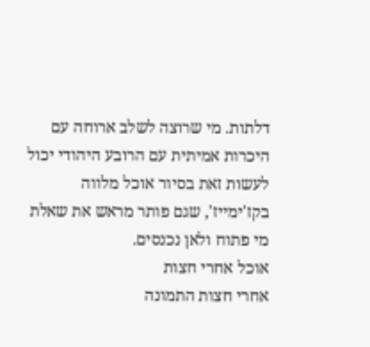דלתות. מי שרוצה לשלב ארוחה עם היכרות אמיתית עם הרובע היהודי יכול לעשות זאת בסיור אוכל מלווה בקז'ימייז', שגם פותר מראש את שאלת מי פתוח ולאן נכנסים.
אוכל אחרי חצות
אחרי חצות התמונה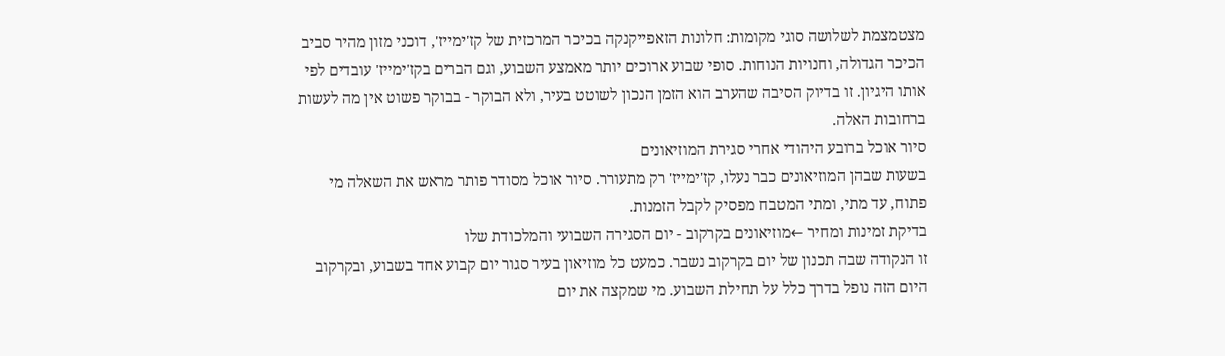מצטמצמת לשלושה סוגי מקומות: חלונות הזאפייקנקה בכיכר המרכזית של קז'ימייז', דוכני מזון מהיר סביב הכיכר הגדולה, וחנויות הנוחות. סופי שבוע ארוכים יותר מאמצע השבוע, וגם הברים בקז'ימייז' עובדים לפי אותו היגיון. זו בדיוק הסיבה שהערב הוא הזמן הנכון לשוטט בעיר, ולא הבוקר - בבוקר פשוט אין מה לעשות ברחובות האלה.
סיור אוכל ברובע היהודי אחרי סגירת המוזיאונים
בשעות שבהן המוזיאונים כבר נעלו, קז'ימייז' רק מתעורר. סיור אוכל מסודר פותר מראש את השאלה מי פתוח, עד מתי, ומתי המטבח מפסיק לקבל הזמנות.
בדיקת זמינות ומחיר ←מוזיאונים בקרקוב - יום הסגירה השבועי והמלכודת שלו
זו הנקודה שבה תכנון של יום בקרקוב נשבר. כמעט כל מוזיאון בעיר סגור יום קבוע אחד בשבוע, ובקרקוב היום הזה נופל בדרך כלל על תחילת השבוע. מי שמקצה את יום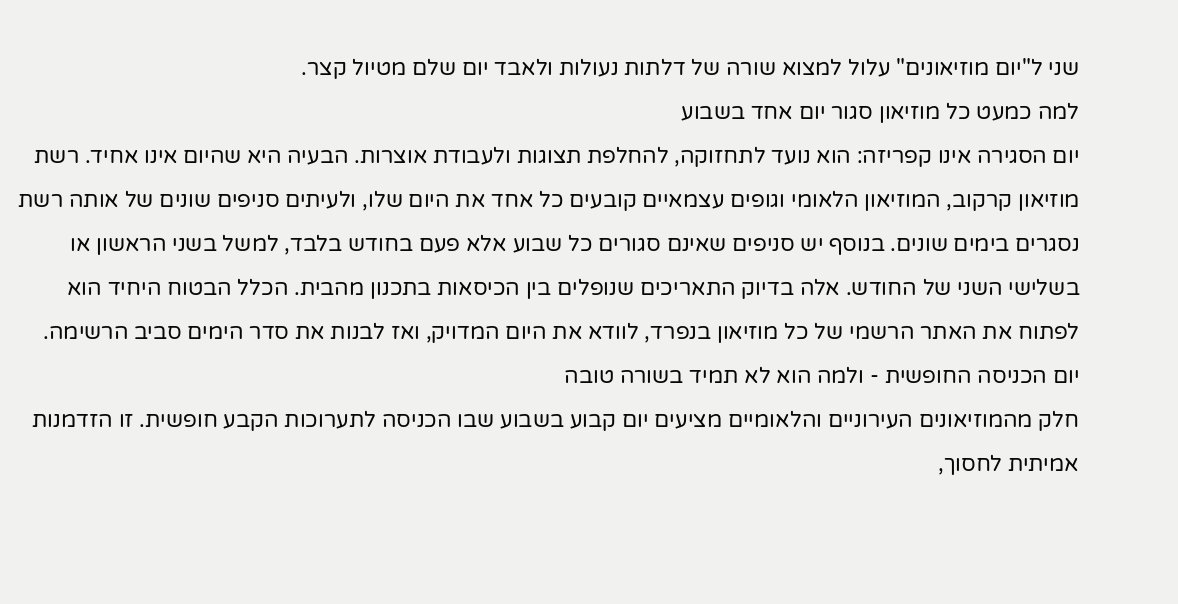שני ל"יום מוזיאונים" עלול למצוא שורה של דלתות נעולות ולאבד יום שלם מטיול קצר.
למה כמעט כל מוזיאון סגור יום אחד בשבוע
יום הסגירה אינו קפריזה: הוא נועד לתחזוקה, להחלפת תצוגות ולעבודת אוצרות. הבעיה היא שהיום אינו אחיד. רשת מוזיאון קרקוב, המוזיאון הלאומי וגופים עצמאיים קובעים כל אחד את היום שלו, ולעיתים סניפים שונים של אותה רשת נסגרים בימים שונים. בנוסף יש סניפים שאינם סגורים כל שבוע אלא פעם בחודש בלבד, למשל בשני הראשון או בשלישי השני של החודש. אלה בדיוק התאריכים שנופלים בין הכיסאות בתכנון מהבית. הכלל הבטוח היחיד הוא לפתוח את האתר הרשמי של כל מוזיאון בנפרד, לוודא את היום המדויק, ואז לבנות את סדר הימים סביב הרשימה.
יום הכניסה החופשית - ולמה הוא לא תמיד בשורה טובה
חלק מהמוזיאונים העירוניים והלאומיים מציעים יום קבוע בשבוע שבו הכניסה לתערוכות הקבע חופשית. זו הזדמנות אמיתית לחסוך,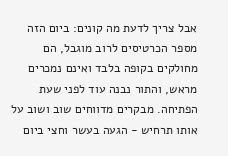אבל צריך לדעת מה קונים: ביום הזה מספר הכרטיסים לרוב מוגבל, הם מחולקים בקופה בלבד ואינם נמכרים מראש, והתור נבנה עוד לפני שעת הפתיחה. מבקרים מדווחים שוב ושוב על אותו תרחיש - הגעה בעשר וחצי ביום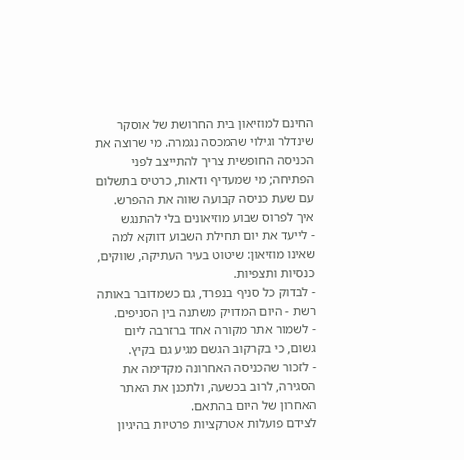החינם למוזיאון בית החרושת של אוסקר שינדלר וגילוי שהמכסה נגמרה. מי שרוצה את הכניסה החופשית צריך להתייצב לפני הפתיחה; מי שמעדיף ודאות, כרטיס בתשלום עם שעת כניסה קבועה שווה את ההפרש.
איך לפרוס שבוע מוזיאונים בלי להתנגש
- לייעד את יום תחילת השבוע דווקא למה שאינו מוזיאון: שיטוט בעיר העתיקה, שווקים, כנסיות ותצפיות.
- לבדוק כל סניף בנפרד, גם כשמדובר באותה רשת - היום המדויק משתנה בין הסניפים.
- לשמור אתר מקורה אחד ברזרבה ליום גשום, כי בקרקוב הגשם מגיע גם בקיץ.
- לזכור שהכניסה האחרונה מקדימה את הסגירה, לרוב בכשעה, ולתכנן את האתר האחרון של היום בהתאם.
לצידם פועלות אטרקציות פרטיות בהיגיון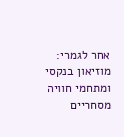אחר לגמרי: מוזיאון בנקסי ומתחמי חוויה מסחריים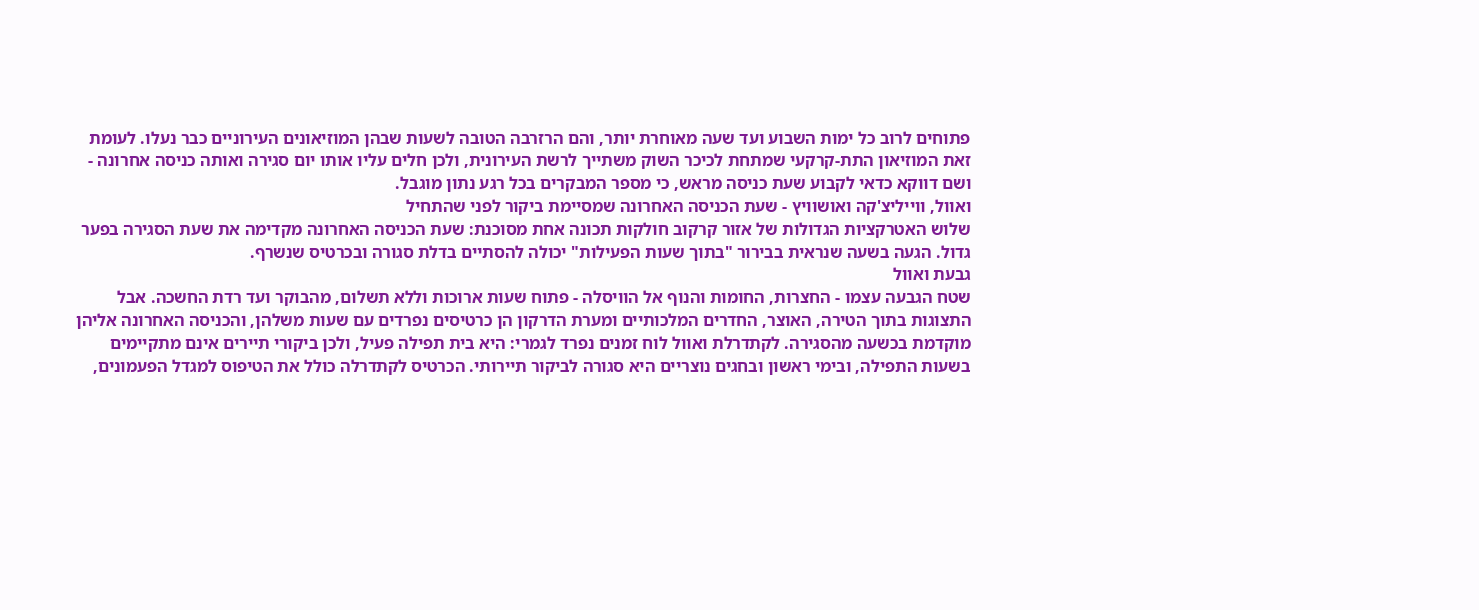פתוחים לרוב כל ימות השבוע ועד שעה מאוחרת יותר, והם הרזרבה הטובה לשעות שבהן המוזיאונים העירוניים כבר נעלו. לעומת זאת המוזיאון התת-קרקעי שמתחת לכיכר השוק משתייך לרשת העירונית, ולכן חלים עליו אותו יום סגירה ואותה כניסה אחרונה - ושם דווקא כדאי לקבוע שעת כניסה מראש, כי מספר המבקרים בכל רגע נתון מוגבל.
ואוול, ווייליצ'קה ואושוויץ - שעת הכניסה האחרונה שמסיימת ביקור לפני שהתחיל
שלוש האטרקציות הגדולות של אזור קרקוב חולקות תכונה אחת מסוכנת: שעת הכניסה האחרונה מקדימה את שעת הסגירה בפער גדול. הגעה בשעה שנראית בבירור "בתוך שעות הפעילות" יכולה להסתיים בדלת סגורה ובכרטיס שנשרף.
גבעת ואוול
שטח הגבעה עצמו - החצרות, החומות והנוף אל הוויסלה - פתוח שעות ארוכות וללא תשלום, מהבוקר ועד רדת החשכה. אבל התצוגות בתוך הטירה, האוצר, החדרים המלכותיים ומערת הדרקון הן כרטיסים נפרדים עם שעות משלהן, והכניסה האחרונה אליהן מוקדמת בכשעה מהסגירה. לקתדרלת ואוול לוח זמנים נפרד לגמרי: היא בית תפילה פעיל, ולכן ביקורי תיירים אינם מתקיימים בשעות התפילה, ובימי ראשון ובחגים נוצריים היא סגורה לביקור תיירותי. הכרטיס לקתדרלה כולל את הטיפוס למגדל הפעמונים,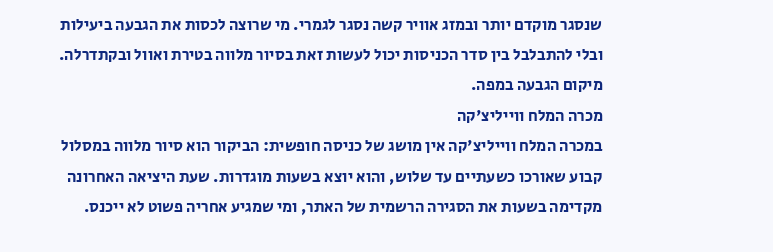שנסגר מוקדם יותר ובמזג אוויר קשה נסגר לגמרי. מי שרוצה לכסות את הגבעה ביעילות ובלי להתבלבל בין סדר הכניסות יכול לעשות זאת בסיור מלווה בטירת ואוול ובקתדרלה. מיקום הגבעה במפה.
מכרה המלח ווייליצ'קה
במכרה המלח ווייליצ'קה אין מושג של כניסה חופשית: הביקור הוא סיור מלווה במסלול קבוע שאורכו כשעתיים עד שלוש, והוא יוצא בשעות מוגדרות. שעת היציאה האחרונה מקדימה בשעות את הסגירה הרשמית של האתר, ומי שמגיע אחריה פשוט לא ייכנס.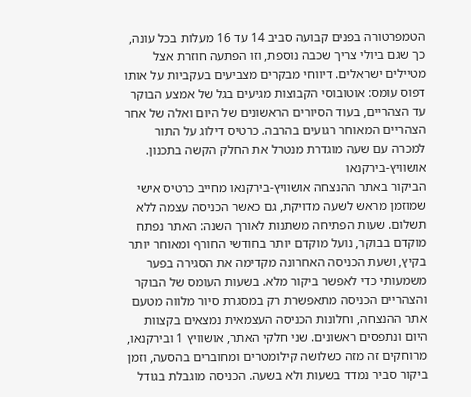הטמפרטורה בפנים קבועה סביב 14 עד 16 מעלות בכל עונה, כך שגם ביולי צריך שכבה נוספת, וזו הפתעה חוזרת אצל מטיילים ישראלים. דיווחי מבקרים מצביעים בעקביות על אותו דפוס עומס: אוטובוסי הקבוצות מגיעים בגל של אמצע הבוקר עד הצהריים, בעוד הסיורים הראשונים של היום ואלה של אחר הצהריים המאוחר רגועים בהרבה. כרטיס דילוג על התור למכרה עם שעה מוגדרת מנטרל את החלק הקשה בתכנון.
אושוויץ-בירקנאו
הביקור באתר ההנצחה אושוויץ-בירקנאו מחייב כרטיס אישי שמוזמן מראש לשעה מדויקת, גם כאשר הכניסה עצמה ללא תשלום. שעות הפתיחה משתנות לאורך השנה: האתר נפתח מוקדם בבוקר, נועל מוקדם יותר בחודשי החורף ומאוחר יותר בקיץ, ושעת הכניסה האחרונה מקדימה את הסגירה בפער משמעותי כדי לאפשר ביקור מלא. בשעות העומס של הבוקר והצהריים הכניסה מתאפשרת רק במסגרת סיור מלווה מטעם אתר ההנצחה, וחלונות הכניסה העצמאית נמצאים בקצוות היום ונתפסים ראשונים. שני חלקי האתר, אושוויץ 1 ובירקנאו, מרוחקים זה מזה כשלושה קילומטרים ומחוברים בהסעה, וזמן ביקור סביר נמדד בשעות ולא בשעה. הכניסה מוגבלת בגודל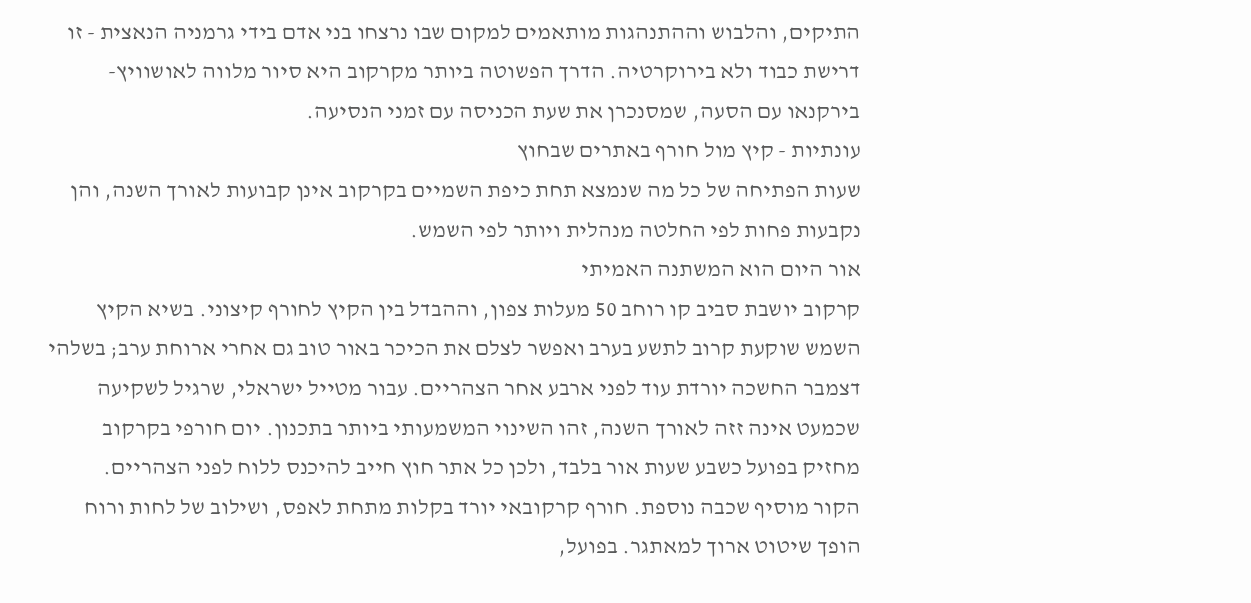התיקים, והלבוש וההתנהגות מותאמים למקום שבו נרצחו בני אדם בידי גרמניה הנאצית - זו דרישת כבוד ולא בירוקרטיה. הדרך הפשוטה ביותר מקרקוב היא סיור מלווה לאושוויץ-בירקנאו עם הסעה, שמסנכרן את שעת הכניסה עם זמני הנסיעה.
עונתיות - קיץ מול חורף באתרים שבחוץ
שעות הפתיחה של כל מה שנמצא תחת כיפת השמיים בקרקוב אינן קבועות לאורך השנה, והן נקבעות פחות לפי החלטה מנהלית ויותר לפי השמש.
אור היום הוא המשתנה האמיתי
קרקוב יושבת סביב קו רוחב 50 מעלות צפון, וההבדל בין הקיץ לחורף קיצוני. בשיא הקיץ השמש שוקעת קרוב לתשע בערב ואפשר לצלם את הכיכר באור טוב גם אחרי ארוחת ערב; בשלהי דצמבר החשכה יורדת עוד לפני ארבע אחר הצהריים. עבור מטייל ישראלי, שרגיל לשקיעה שכמעט אינה זזה לאורך השנה, זהו השינוי המשמעותי ביותר בתכנון. יום חורפי בקרקוב מחזיק בפועל כשבע שעות אור בלבד, ולכן כל אתר חוץ חייב להיכנס ללוח לפני הצהריים.
הקור מוסיף שכבה נוספת. חורף קרקובאי יורד בקלות מתחת לאפס, ושילוב של לחות ורוח הופך שיטוט ארוך למאתגר. בפועל,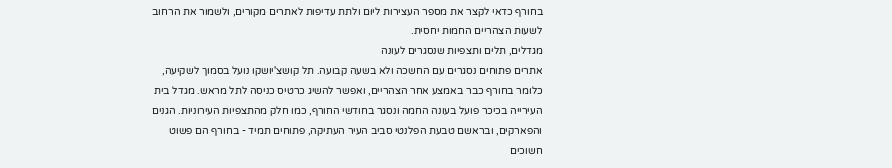בחורף כדאי לקצר את מספר העצירות ליום ולתת עדיפות לאתרים מקורים, ולשמור את הרחוב לשעות הצהריים החמות יחסית.
מגדלים, תלים ותצפיות שנסגרים לעונה
אתרים פתוחים נסגרים עם החשכה ולא בשעה קבועה. תל קושצ'יושקו נועל בסמוך לשקיעה, כלומר בחורף כבר באמצע אחר הצהריים, ואפשר להשיג כרטיס כניסה לתל מראש. מגדל בית העירייה בכיכר פועל בעונה החמה ונסגר בחודשי החורף, כמו חלק מהתצפיות העירוניות. הגנים והפארקים, ובראשם טבעת הפלנטי סביב העיר העתיקה, פתוחים תמיד - בחורף הם פשוט חשוכים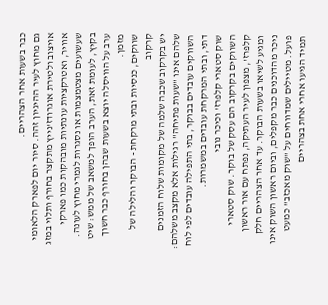כבר בשעות אחר הצהריים.
גם מחוץ לעיר ההיגיון זהה. סיור יום לפארק הלאומי אויצוב ולטירת אוגרודז'נייץ מתקצר בחורף ותלוי במזג אוויר, ואטרקציות עונתיות מובהקות כמו פארקי שעשועים מצטמצמות או נסגרות לגמרי מחוץ לעונה. בקיץ, לעומת זאת, הערב הופך למשאב של ממש: שיט ערב על הוויסלה יוצא בשעות שבהן בחורף כבר חשוך מזמן.
שווקים, כנסיות ובתי מרקחת - הבוקר והלילה של קרקוב
יש בקרקוב שכבה שלמה של מקומות שלוח הזמנים שלהם אינו "שעות פתיחה" רגילות אלא מקצב משלהם: השווקים עובדים בבוקר, בתי התפילה עובדים לפי לוח דתי, ובתי המרקחת עובדים במשמרות.
שוק סטארי קלפרז' וכיכר נובי
השווקים בקרקוב הם עסק של בוקר. שוק סטארי קלפרז', מצפון לעיר העתיקה, נפתח עם אור ראשון ומגיע לשיאו בשעות הבוקר. עד אחר הצהריים חלק ניכר מהדוכנים כבר מקפלים, וביום ראשון השוק אינו פועל. מטיילים שמדווחים על "שוק מאכזב" כמעט תמיד הגיעו אחרי אחת בצהריים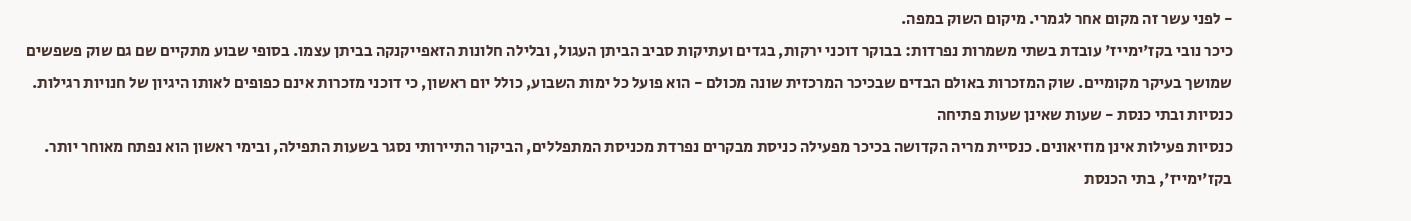- לפני עשר זה מקום אחר לגמרי. מיקום השוק במפה.
כיכר נובי בקז'ימייז' עובדת בשתי משמרות נפרדות: בבוקר דוכני ירקות, בגדים ועתיקות סביב הביתן העגול, ובלילה חלונות הזאפייקנקה בביתן עצמו. בסופי שבוע מתקיים שם גם שוק פשפשים שמושך בעיקר מקומיים. שוק המזכרות באולם הבדים שבכיכר המרכזית שונה מכולם - הוא פועל כל ימות השבוע, כולל יום ראשון, כי דוכני מזכרות אינם כפופים לאותו היגיון של חנויות רגילות.
כנסיות ובתי כנסת - שעות שאינן שעות פתיחה
כנסיות פעילות אינן מוזיאונים. כנסיית מריה הקדושה בכיכר מפעילה כניסת מבקרים נפרדת מכניסת המתפללים, הביקור התיירותי נסגר בשעות התפילה, ובימי ראשון הוא נפתח מאוחר יותר. בקז'ימייז', בתי הכנסת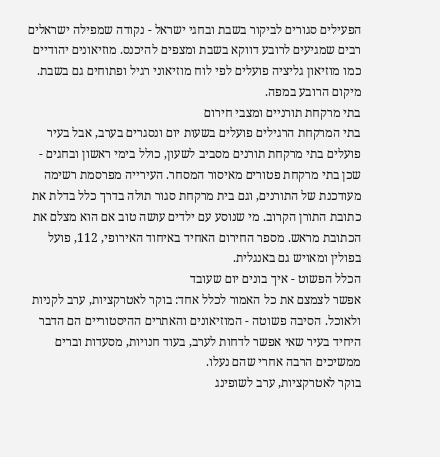הפעילים סגורים לביקור בשבת ובחגי ישראל - נקודה שמפילה ישראלים רבים שמגיעים לרובע דווקא בשבת ומצפים להיכנס. מוזיאונים יהודיים כמו מוזיאון גליציה פועלים לפי לוח מוזיאוני רגיל ופתוחים גם בשבת. מיקום הרובע במפה.
בתי מרקחת תורניים ומצבי חירום
בתי המרקחת הרגילים פועלים בשעות יום ונסגרים בערב, אבל בעיר פועלים בתי מרקחת תורנים מסביב לשעון, כולל בימי ראשון ובחגים - שכן בתי מרקחת פטורים מאיסור המסחר. העירייה מפרסמת רשימה מעודכנת של התורנים, וגם בית מרקחת סגור תולה בדרך כלל בדלת את כתובת התורן הקרוב. מי שנוסע עם ילדים עושה טוב אם הוא מצלם את הכתובת מראש. מספר החירום האחיד באיחוד האירופי, 112, פועל בפולין ומאויש גם באנגלית.
הכלל הפשוט - איך בונים יום שעובד
אפשר לצמצם את כל האמור לכלל אחד: בוקר לאטרקציות, ערב לקניות ולאוכל. הסיבה פשוטה - המוזיאונים והאתרים ההיסטוריים הם הדבר היחיד בעיר שאי אפשר לדחות לערב, בעוד חנויות, מסעדות וברים ממשיכים הרבה אחרי שהם נעלו.
בוקר לאטרקציות, ערב לשופינג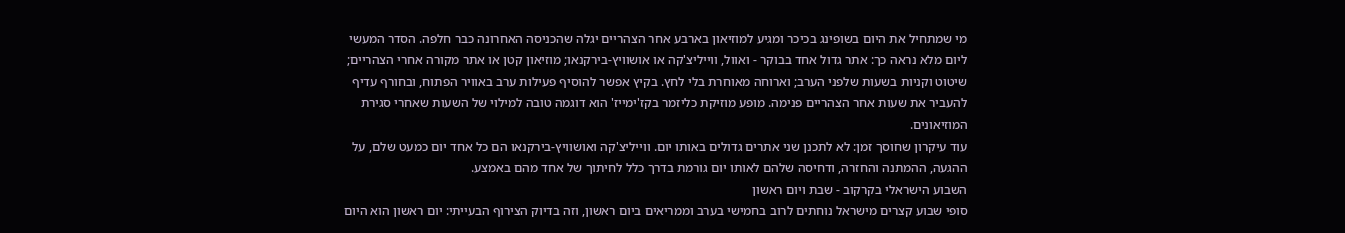מי שמתחיל את היום בשופינג בכיכר ומגיע למוזיאון בארבע אחר הצהריים יגלה שהכניסה האחרונה כבר חלפה. הסדר המעשי ליום מלא נראה כך: אתר גדול אחד בבוקר - ואוול, ווייליצ'קה או אושוויץ-בירקנאו; מוזיאון קטן או אתר מקורה אחרי הצהריים; שיטוט וקניות בשעות שלפני הערב; וארוחה מאוחרת בלי לחץ. בקיץ אפשר להוסיף פעילות ערב באוויר הפתוח, ובחורף עדיף להעביר את שעות אחר הצהריים פנימה. מופע מוזיקת כליזמר בקז'ימייז' הוא דוגמה טובה למילוי של השעות שאחרי סגירת המוזיאונים.
עוד עיקרון שחוסך זמן: לא לתכנן שני אתרים גדולים באותו יום. ווייליצ'קה ואושוויץ-בירקנאו הם כל אחד יום כמעט שלם, על ההגעה, ההמתנה והחזרה, ודחיסה שלהם לאותו יום גורמת בדרך כלל לחיתוך של אחד מהם באמצע.
השבוע הישראלי בקרקוב - שבת ויום ראשון
סופי שבוע קצרים מישראל נוחתים לרוב בחמישי בערב וממריאים ביום ראשון, וזה בדיוק הצירוף הבעייתי: יום ראשון הוא היום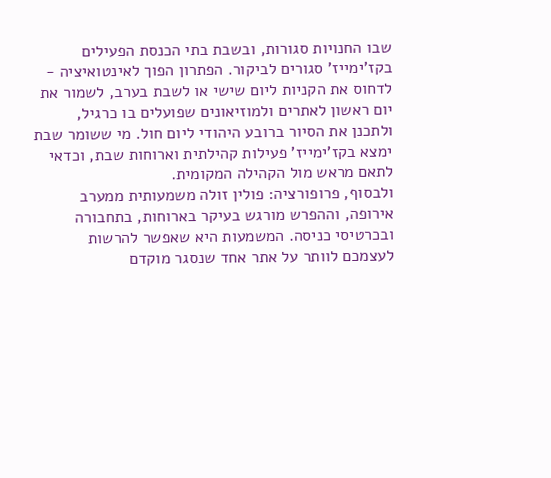שבו החנויות סגורות, ובשבת בתי הכנסת הפעילים בקז'ימייז' סגורים לביקור. הפתרון הפוך לאינטואיציה - לדחוס את הקניות ליום שישי או לשבת בערב, לשמור את יום ראשון לאתרים ולמוזיאונים שפועלים בו כרגיל, ולתכנן את הסיור ברובע היהודי ליום חול. מי ששומר שבת ימצא בקז'ימייז' פעילות קהילתית וארוחות שבת, וכדאי לתאם מראש מול הקהילה המקומית.
ולבסוף, פרופורציה: פולין זולה משמעותית ממערב אירופה, וההפרש מורגש בעיקר בארוחות, בתחבורה ובכרטיסי כניסה. המשמעות היא שאפשר להרשות לעצמכם לוותר על אתר אחד שנסגר מוקדם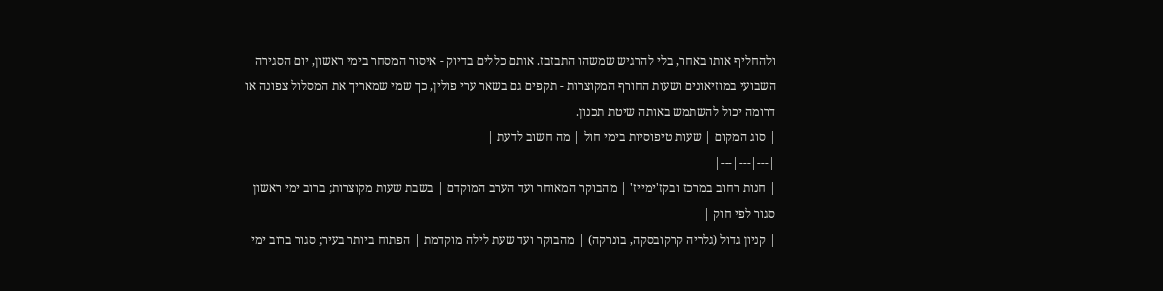ולהחליף אותו באחר, בלי להרגיש שמשהו התבזבז. אותם כללים בדיוק - איסור המסחר בימי ראשון, יום הסגירה השבועי במוזיאונים ושעות החורף המקוצרות - תקפים גם בשאר ערי פולין, כך שמי שמאריך את המסלול צפונה או דרומה יכול להשתמש באותה שיטת תכנון.
| סוג המקום | שעות טיפוסיות בימי חול | מה חשוב לדעת |
|---|---|---|
| חנות רחוב במרכז ובקז'ימייז' | מהבוקר המאוחר ועד הערב המוקדם | בשבת שעות מקוצרות; ברוב ימי ראשון סגור לפי חוק |
| קניון גדול (גלריה קרקובסקה, בונרקה) | מהבוקר ועד שעת לילה מוקדמת | הפתוח ביותר בעיר; סגור ברוב ימי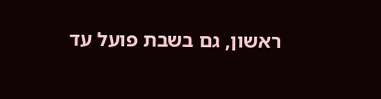ראשון, גם בשבת פועל עד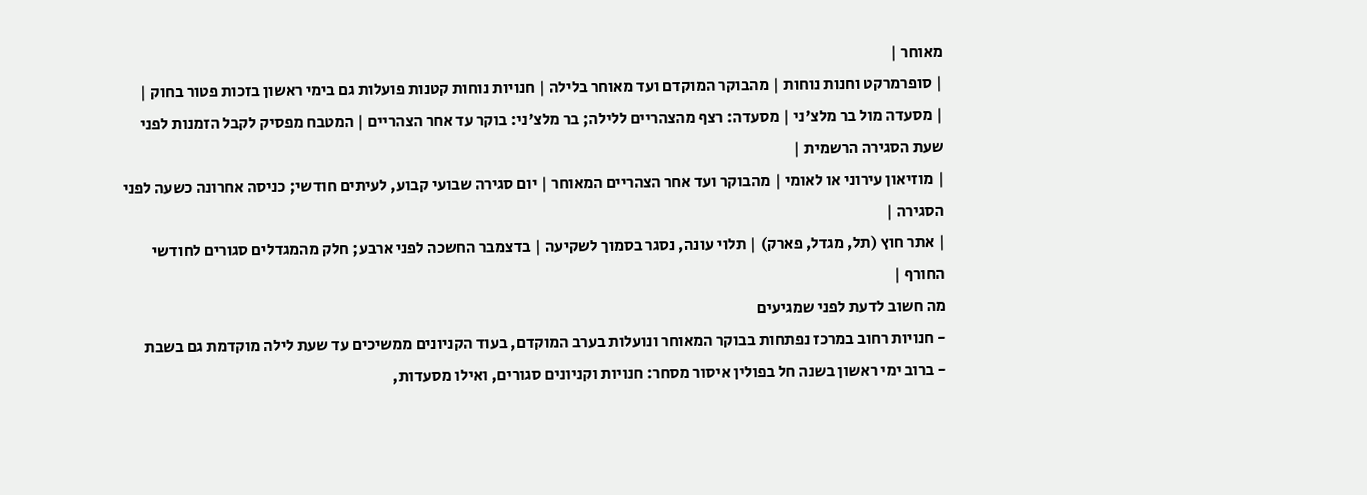מאוחר |
| סופרמרקט וחנות נוחות | מהבוקר המוקדם ועד מאוחר בלילה | חנויות נוחות קטנות פועלות גם בימי ראשון בזכות פטור בחוק |
| מסעדה מול בר מלצ'ני | מסעדה: רצף מהצהריים ללילה; בר מלצ'ני: בוקר עד אחר הצהריים | המטבח מפסיק לקבל הזמנות לפני שעת הסגירה הרשמית |
| מוזיאון עירוני או לאומי | מהבוקר ועד אחר הצהריים המאוחר | יום סגירה שבועי קבוע, לעיתים חודשי; כניסה אחרונה כשעה לפני הסגירה |
| אתר חוץ (תל, מגדל, פארק) | תלוי עונה, נסגר בסמוך לשקיעה | בדצמבר החשכה לפני ארבע; חלק מהמגדלים סגורים לחודשי החורף |
מה חשוב לדעת לפני שמגיעים
- חנויות רחוב במרכז נפתחות בבוקר המאוחר ונועלות בערב המוקדם, בעוד הקניונים ממשיכים עד שעת לילה מוקדמת גם בשבת
- ברוב ימי ראשון בשנה חל בפולין איסור מסחר: חנויות וקניונים סגורים, ואילו מסעדות,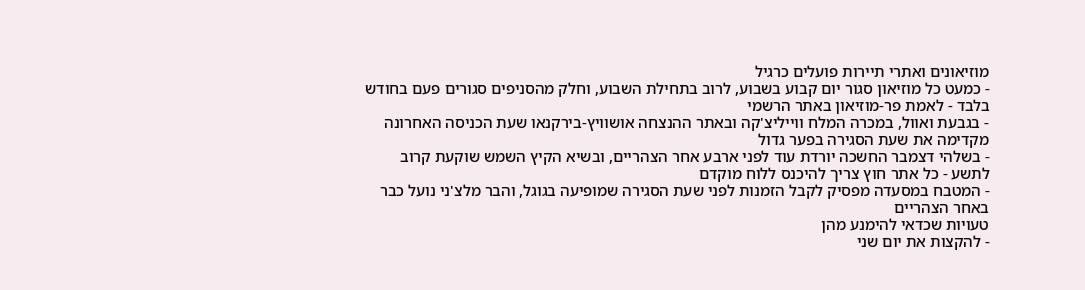מוזיאונים ואתרי תיירות פועלים כרגיל
- כמעט כל מוזיאון סגור יום קבוע בשבוע, לרוב בתחילת השבוע, וחלק מהסניפים סגורים פעם בחודש בלבד - לאמת פר-מוזיאון באתר הרשמי
- בגבעת ואוול, במכרה המלח ווייליצ'קה ובאתר ההנצחה אושוויץ-בירקנאו שעת הכניסה האחרונה מקדימה את שעת הסגירה בפער גדול
- בשלהי דצמבר החשכה יורדת עוד לפני ארבע אחר הצהריים, ובשיא הקיץ השמש שוקעת קרוב לתשע - כל אתר חוץ צריך להיכנס ללוח מוקדם
- המטבח במסעדה מפסיק לקבל הזמנות לפני שעת הסגירה שמופיעה בגוגל, והבר מלצ'ני נועל כבר באחר הצהריים
טעויות שכדאי להימנע מהן
- להקצות את יום שני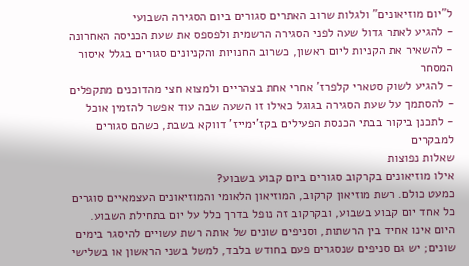ל"יום מוזיאונים" ולגלות שרוב האתרים סגורים ביום הסגירה השבועי
- להגיע לאתר גדול שעה לפני הסגירה הרשמית ולפספס את שעת הכניסה האחרונה
- להשאיר את הקניות ליום ראשון, כשרוב החנויות והקניונים סגורים בגלל איסור המסחר
- להגיע לשוק סטארי קלפרז' אחרי אחת בצהריים ולמצוא חצי מהדוכנים מתקפלים
- להסתמך על שעת הסגירה בגוגל כאילו זו השעה שבה עוד אפשר להזמין אוכל
- לתכנן ביקור בבתי הכנסת הפעילים בקז'ימייז' דווקא בשבת, כשהם סגורים למבקרים
שאלות נפוצות
אילו מוזיאונים בקרקוב סגורים ביום קבוע בשבוע?
כמעט כולם. רשת מוזיאון קרקוב, המוזיאון הלאומי והמוזיאונים העצמאיים סוגרים כל אחד יום קבוע בשבוע, ובקרקוב זה נופל בדרך כלל על יום בתחילת השבוע. היום אינו אחיד בין הרשתות, וסניפים שונים של אותה רשת עשויים להיסגר בימים שונים; יש גם סניפים שנסגרים פעם בחודש בלבד, למשל בשני הראשון או בשלישי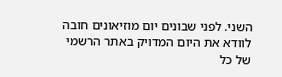השני. לפני שבונים יום מוזיאונים חובה לוודא את היום המדויק באתר הרשמי של כל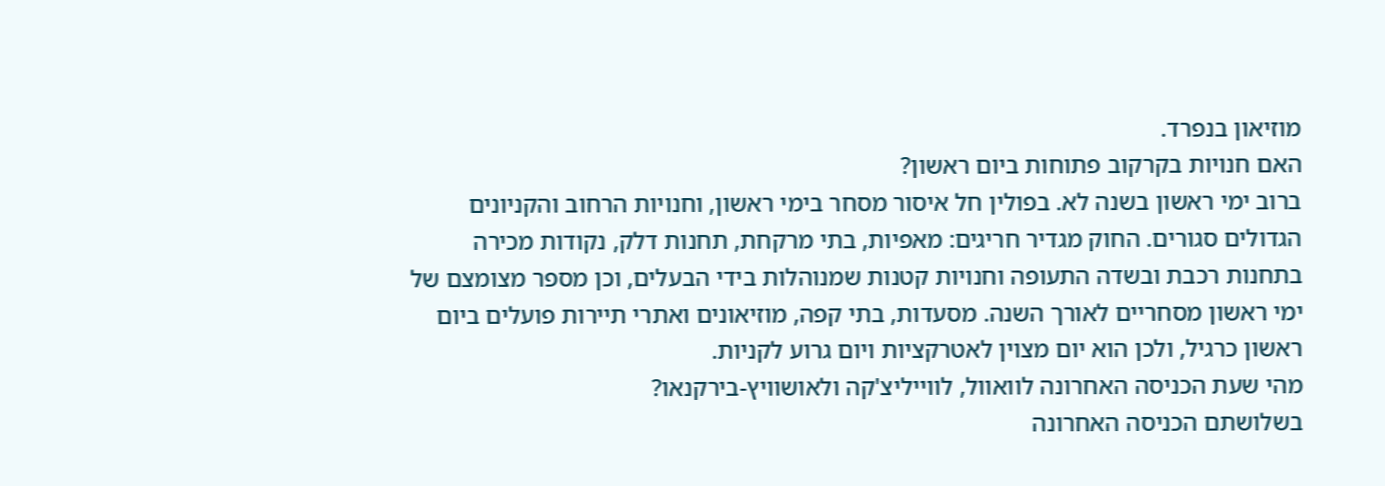מוזיאון בנפרד.
האם חנויות בקרקוב פתוחות ביום ראשון?
ברוב ימי ראשון בשנה לא. בפולין חל איסור מסחר בימי ראשון, וחנויות הרחוב והקניונים הגדולים סגורים. החוק מגדיר חריגים: מאפיות, בתי מרקחת, תחנות דלק, נקודות מכירה בתחנות רכבת ובשדה התעופה וחנויות קטנות שמנוהלות בידי הבעלים, וכן מספר מצומצם של ימי ראשון מסחריים לאורך השנה. מסעדות, בתי קפה, מוזיאונים ואתרי תיירות פועלים ביום ראשון כרגיל, ולכן הוא יום מצוין לאטרקציות ויום גרוע לקניות.
מהי שעת הכניסה האחרונה לוואוול, לווייליצ'קה ולאושוויץ-בירקנאו?
בשלושתם הכניסה האחרונה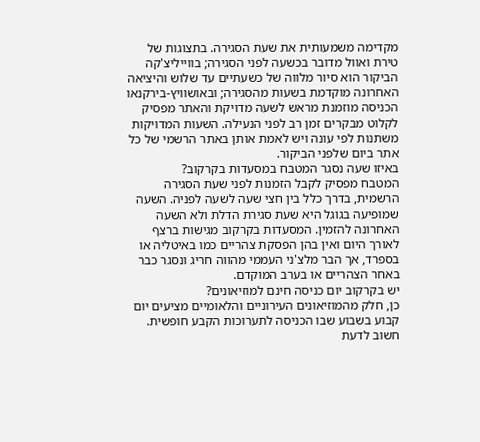מקדימה משמעותית את שעת הסגירה. בתצוגות של טירת ואוול מדובר בכשעה לפני הסגירה; בווייליצ'קה הביקור הוא סיור מלווה של כשעתיים עד שלוש והיציאה האחרונה מוקדמת בשעות מהסגירה; ובאושוויץ-בירקנאו הכניסה מוזמנת מראש לשעה מדויקת והאתר מפסיק לקלוט מבקרים זמן רב לפני הנעילה. השעות המדויקות משתנות לפי עונה ויש לאמת אותן באתר הרשמי של כל אתר ביום שלפני הביקור.
באיזו שעה נסגר המטבח במסעדות בקרקוב?
המטבח מפסיק לקבל הזמנות לפני שעת הסגירה הרשמית, בדרך כלל בין חצי שעה לשעה לפניה. השעה שמופיעה בגוגל היא שעת סגירת הדלת ולא השעה האחרונה להזמין. המסעדות בקרקוב מגישות ברצף לאורך היום ואין בהן הפסקת צהריים כמו באיטליה או בספרד, אך הבר מלצ'ני העממי מהווה חריג ונסגר כבר באחר הצהריים או בערב המוקדם.
יש בקרקוב יום כניסה חינם למוזיאונים?
כן, חלק מהמוזיאונים העירוניים והלאומיים מציעים יום קבוע בשבוע שבו הכניסה לתערוכות הקבע חופשית. חשוב לדעת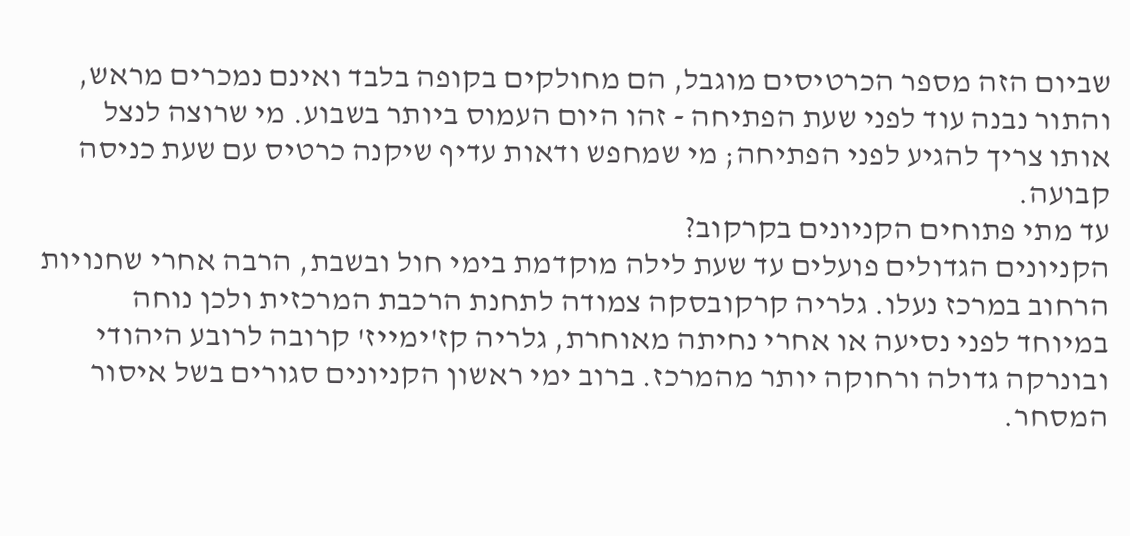שביום הזה מספר הכרטיסים מוגבל, הם מחולקים בקופה בלבד ואינם נמכרים מראש, והתור נבנה עוד לפני שעת הפתיחה - זהו היום העמוס ביותר בשבוע. מי שרוצה לנצל אותו צריך להגיע לפני הפתיחה; מי שמחפש ודאות עדיף שיקנה כרטיס עם שעת כניסה קבועה.
עד מתי פתוחים הקניונים בקרקוב?
הקניונים הגדולים פועלים עד שעת לילה מוקדמת בימי חול ובשבת, הרבה אחרי שחנויות הרחוב במרכז נעלו. גלריה קרקובסקה צמודה לתחנת הרכבת המרכזית ולכן נוחה במיוחד לפני נסיעה או אחרי נחיתה מאוחרת, גלריה קז'ימייז' קרובה לרובע היהודי ובונרקה גדולה ורחוקה יותר מהמרכז. ברוב ימי ראשון הקניונים סגורים בשל איסור המסחר.